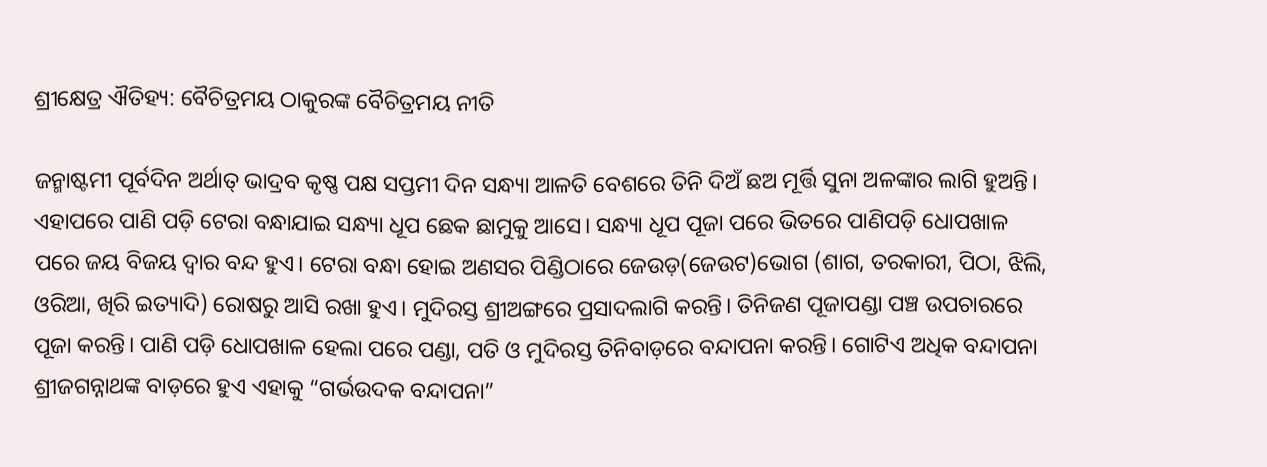ଶ୍ରୀକ୍ଷେତ୍ର ଐତିହ୍ୟ: ବୈଚିତ୍ରମୟ ଠାକୁରଙ୍କ ବୈଚିତ୍ରମୟ ନୀତି

ଜନ୍ମାଷ୍ଟମୀ ପୂର୍ବଦିନ ଅର୍ଥାତ୍ ଭାଦ୍ରବ କୃଷ୍ଣ ପକ୍ଷ ସପ୍ତମୀ ଦିନ ସନ୍ଧ୍ୟା ଆଳତି ବେଶରେ ତିନି ଦିଅଁ ଛଅ ମୂର୍ତ୍ତି ସୁନା ଅଳଙ୍କାର ଲାଗି ହୁଅନ୍ତି। ଏହାପରେ ପାଣି ପଡ଼ି ଟେରା ବନ୍ଧାଯାଇ ସନ୍ଧ୍ୟା ଧୂପ ଛେକ ଛାମୁକୁ ଆସେ। ସନ୍ଧ୍ୟା ଧୂପ ପୂଜା ପରେ ଭିତରେ ପାଣିପଡ଼ି ଧୋପଖାଳ ପରେ ଜୟ ବିଜୟ ଦ୍ଵାର ବନ୍ଦ ହୁଏ। ଟେରା ବନ୍ଧା ହୋଇ ଅଣସର ପିଣ୍ଡିଠାରେ ଜେଉଡ଼(ଜେଉଟ)ଭୋଗ (ଶାଗ, ତରକାରୀ, ପିଠା, ଝିଲି, ଓରିଆ, ଖିରି ଇତ୍ୟାଦି) ରୋଷରୁ ଆସି ରଖା ହୁଏ। ମୁଦିରସ୍ତ ଶ୍ରୀଅଙ୍ଗରେ ପ୍ରସାଦଲାଗି କରନ୍ତି। ତିନିଜଣ ପୂଜାପଣ୍ଡା ପଞ୍ଚ ଉପଚାରରେ ପୂଜା କରନ୍ତି। ପାଣି ପଡ଼ି ଧୋପଖାଳ ହେଲା ପରେ ପଣ୍ଡା, ପତି ଓ ମୁଦିରସ୍ତ ତିନିବାଡ଼ରେ ବନ୍ଦାପନା କରନ୍ତି। ଗୋଟିଏ ଅଧିକ ବନ୍ଦାପନା ଶ୍ରୀଜଗନ୍ନାଥଙ୍କ ବାଡ଼ରେ ହୁଏ ଏହାକୁ “ଗର୍ଭଉଦକ ବନ୍ଦାପନା”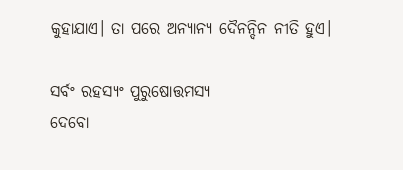କୁହାଯାଏ। ତା ପରେ ଅନ୍ୟାନ୍ୟ ଦୈନନ୍ଦିନ ନୀତି ହୁଏ।

ସର୍ବଂ ରହସ୍ୟଂ ପୁରୁଷୋତ୍ତମସ୍ୟ
ଦେବୋ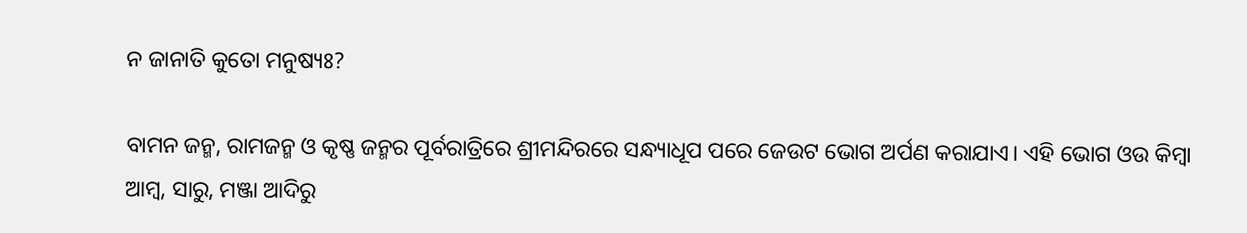ନ ଜାନାତି କୁତୋ ମନୁଷ୍ୟଃ?

ବାମନ ଜନ୍ମ, ରାମଜନ୍ମ ଓ କୃଷ୍ଣ ଜନ୍ମର ପୂର୍ବରାତ୍ରିରେ ଶ୍ରୀମନ୍ଦିରରେ ସନ୍ଧ୍ୟାଧୂପ ପରେ ଜେଉଟ ଭୋଗ ଅର୍ପଣ କରାଯାଏ। ଏହି ଭୋଗ ଓଉ କିମ୍ବା ଆମ୍ବ, ସାରୁ, ମଞ୍ଜା ଆଦିରୁ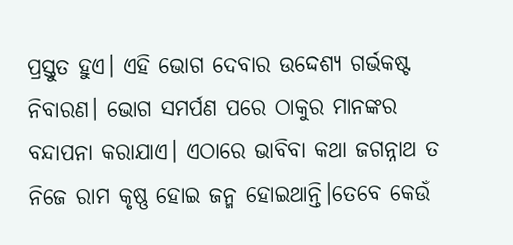ପ୍ରସ୍ତୁତ ହୁଏ। ଏହି ଭୋଗ ଦେବାର ଉଦ୍ଦେଶ୍ୟ ଗର୍ଭକଷ୍ଟ ନିବାରଣ। ଭୋଗ ସମର୍ପଣ ପରେ ଠାକୁର ମାନଙ୍କର ବନ୍ଦାପନା କରାଯାଏ। ଏଠାରେ ଭାବିବା କଥା ଜଗନ୍ନାଥ ତ ନିଜେ ରାମ କୃଷ୍ଣ ହୋଇ ଜନ୍ମ ହୋଇଥାନ୍ତି।ତେବେ କେଉଁ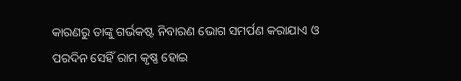କାରଣରୁ ତାଙ୍କୁ ଗର୍ଭକଷ୍ଟ ନିବାରଣ ଭୋଗ ସମର୍ପଣ କରାଯାଏ ଓ ପରଦିନ ସେହିଁ ରାମ କୃଷ୍ଣ ହୋଇ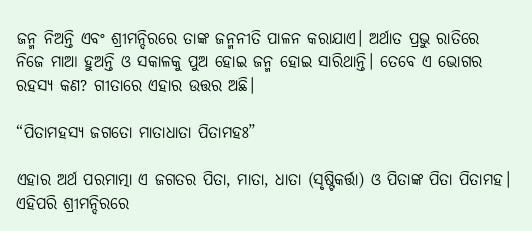ଜନ୍ମ ନିଅନ୍ତି ଏବଂ ଶ୍ରୀମନ୍ଦିରରେ ତାଙ୍କ ଜନ୍ମନୀତି ପାଳନ କରାଯାଏ। ଅର୍ଥାତ ପ୍ରଭୁ ରାତିରେ ନିଜେ ମାଆ ହୁଅନ୍ତି ଓ ସକାଳକୁ ପୁଅ ହୋଇ ଜନ୍ମ ହୋଇ ସାରିଥାନ୍ତି। ତେବେ ଏ ଭୋଗର ରହସ୍ୟ କଣ? ଗୀତାରେ ଏହାର ଉତ୍ତର ଅଛି।

“ପିତାମହସ୍ୟ ଜଗତୋ ମାତାଧାତା ପିତାମହଃ”

ଏହାର ଅର୍ଥ ପରମାତ୍ମା ଏ ଜଗତର ପିତା, ମାତା, ଧାତା (ସୃଷ୍ଟିକର୍ତ୍ତା) ଓ ପିତାଙ୍କ ପିତା ପିତାମହ। ଏହିପରି ଶ୍ରୀମନ୍ଦିରରେ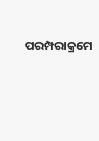ପରମ୍ପରାକ୍ରମେ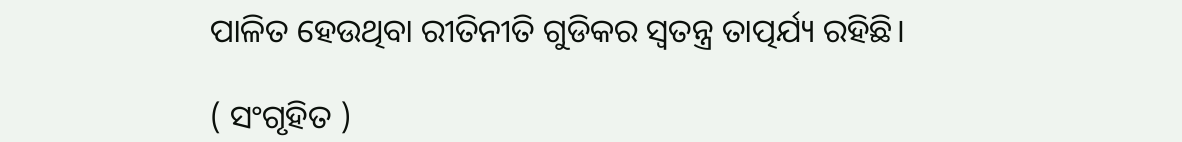ପାଳିତ ହେଉଥିବା ରୀତିନୀତି ଗୁଡିକର ସ୍ବତନ୍ତ୍ର ତାତ୍ପର୍ଯ୍ୟ ରହିଛି।

( ସଂଗୃହିତ )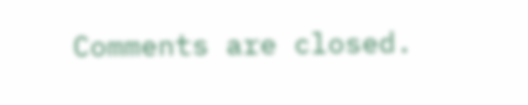Comments are closed.